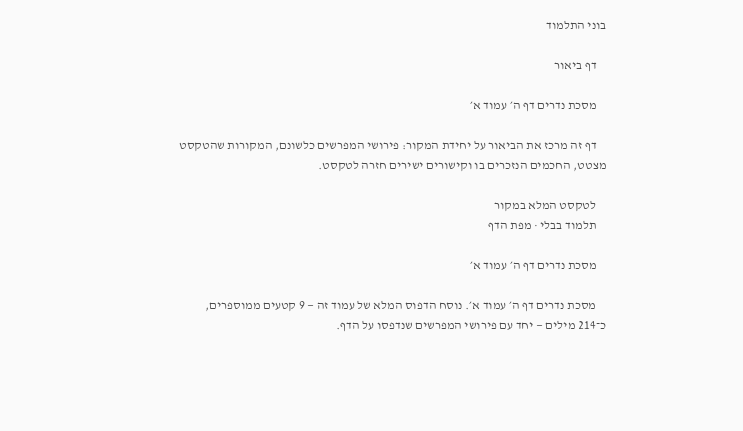בוני התלמוד

    דף ביאור

    מסכת נדרים דף ה׳ עמוד א׳

    דף זה מרכז את הביאור על יחידת המקור: פירושי המפרשים כלשונם, המקורות שהטקסט מצטט, החכמים הנזכרים בו וקישורים ישירים חזרה לטקסט.

    לטקסט המלא במקור
    תלמוד בבלי · מפת הדף

    מסכת נדרים דף ה׳ עמוד א׳

    מסכת נדרים דף ה׳ עמוד א׳. נוסח הדפוס המלא של עמוד זה — 9 קטעים ממוספרים, כ־214 מילים — יחד עם פירושי המפרשים שנדפסו על הדף.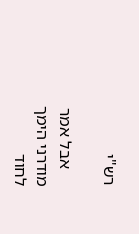רש"י

    אבל אמר מודרני הימך לחוד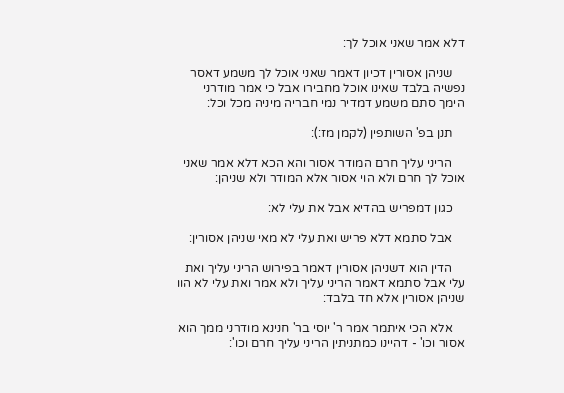דלא אמר שאני אוכל לך:

    שניהן אסורין דכיון דאמר שאני אוכל לך משמע דאסר נפשיה בלבד שאינו אוכל מחבירו אבל כי אמר מודרני הימך סתם משמע דמדיר נמי חבריה מיניה מכל וכל:

    תנן בפ' השותפין (לקמן מז:):

    הריני עליך חרם המודר אסור והא הכא דלא אמר שאני אוכל לך חרם ולא הוי אסור אלא המודר ולא שניהן:

    כגון דמפריש בהדיא אבל את עלי לא:

    אבל סתמא דלא פריש ואת עלי לא מאי שניהן אסורין:

    הדין הוא דשניהן אסורין דאמר בפירוש הריני עליך ואת עלי אבל סתמא דאמר הריני עליך ולא אמר ואת עלי לא הוו שניהן אסורין אלא חד בלבד:

    אלא הכי איתמר אמר ר' יוסי בר' חנינא מודרני ממך הוא אסור וכו' - דהיינו כמתניתין הריני עליך חרם וכו':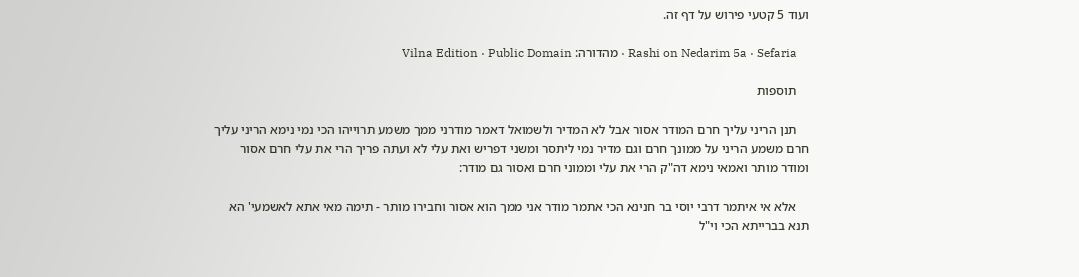ועוד 5 קטעי פירוש על דף זה.

    Rashi on Nedarim 5a · Sefaria · מהדורה: Vilna Edition · Public Domain

    תוספות

    תנן הריני עליך חרם המודר אסור אבל לא המדיר ולשמואל דאמר מודרני ממך משמע תרוייהו הכי נמי נימא הריני עליך חרם משמע הריני על ממונך חרם וגם מדיר נמי ליתסר ומשני דפריש ואת עלי לא ועתה פריך הרי את עלי חרם אסור ומודר מותר ואמאי נימא דה"ק הרי את עלי וממוני חרם ואסור גם מודר:

    אלא אי איתמר דרבי יוסי בר חנינא הכי אתמר מודר אני ממך הוא אסור וחבירו מותר - תימה מאי אתא לאשמעי' הא תנא בברייתא הכי וי"ל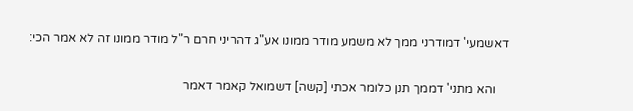דאשמעי' דמודרני ממך לא משמע מודר ממונו אע"ג דהריני חרם ר"ל מודר ממונו זה לא אמר הכי:

    והא מתני' דממך תנן כלומר אכתי [קשה] דשמואל קאמר דאמר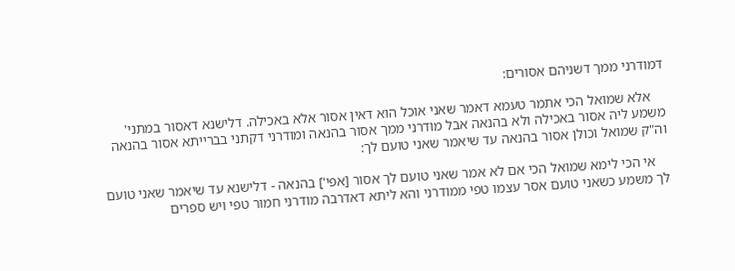דמודרני ממך דשניהם אסורים:

    אלא שמואל הכי אתמר טעמא דאמר שאני אוכל הוא דאין אסור אלא באכילה. דלישנא דאסור במתני' משמע ליה אסור באכילה ולא בהנאה אבל מודרני ממך אסור בהנאה ומודרני דקתני בברייתא אסור בהנאה וה"ק שמואל וכולן אסור בהנאה עד שיאמר שאני טועם לך:

    אי הכי לימא שמואל הכי אם לא אמר שאני טועם לך אסור [אפי'] בהנאה - דלישנא עד שיאמר שאני טועם לך משמע כשאני טועם אסר עצמו טפי ממודרני והא ליתא דאדרבה מודרני חמור טפי ויש ספרים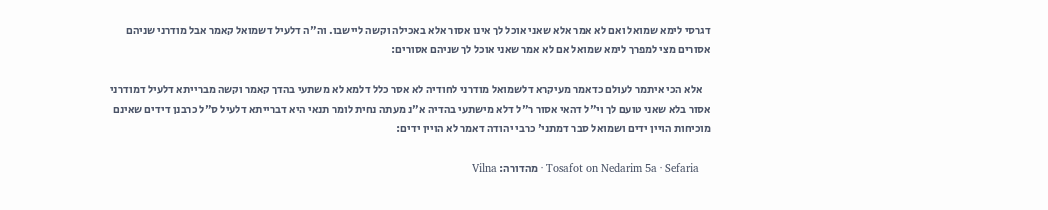דגרסי לימא שמואל ואם לא אמר אלא שאני אוכל לך אינו אסור אלא באכילה וקשה ליישבו. וה"ה דלעיל דשמואל קאמר אבל מודרני שניהם אסורים מצי למפרך לימא שמואל אם לא אמר שאני אוכל לך שניהם אסורים:

    אלא הכי איתמר לעולם כדאמר מעיקרא דלשמואל מודרני לחודיה לא אסר כלל דלמא לא משתעי בהדך קאמר וקשה מברייתא דלעיל דמודרני אסור בלא שאני טועם לך וי"ל דהאי אסור ר"ל דלא מישתעי בהדיה א"נ מעתה נחית לומר תנאי היא דברייתא דלעיל ס"ל כרבנן דידים שאינם מוכיחות הויין ידים ושמואל סבר דמתני' כרבי יהודה דאמר לא הויין ידים:

    Tosafot on Nedarim 5a · Sefaria · מהדורה: Vilna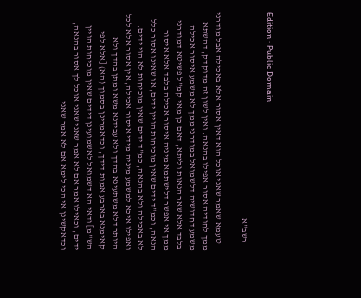Edition · Public Domain

    רשב"א

    טעמא שאמר שאני אוכל הוא דאין אסור אלא באכילה אבל מודרני ממך לחודיה אסור אפילו בהנאה. ואין לשון זה מדוקדק, דהשתא משמע דחדושיה דלשמואל במודרני ממך לא משמע איסור אכילה בלבד אלא שאר הנאות וליתא, דאם כן מאי קמ"ל פשיטא דמודרני ממך אי אפשר דלישתמא מיניה איסור אכילה בלבד אלא איסור הנאה, וכמ"ד ידים שאין מוכיחות הויין ידים, או שאינו אסור כלל לא באכילה ולא בהנאה, כמ"ד ידים שאין מוכיחות לא הוי ידים. ואפילו איכא למשמע מיניה מידי איסור אכילה, אין אסור אלא לכל היותר דלא משתעינא בהדך ולא עבידנא משא ומתן בהדך ולא קאימנא בארבע אמות דידך, וכדאמרינן בסמוך (הא) [אלא לפי הש"מ] ודאי הא דשמואל לאשמועינן דידים שאין מוכיחות הויין ידים, וכאילו אמר אם לא אמר שאני שאני אוכל לך אסור בהנאה, וכדאקשינן אי הכי לימא אם לא אמר שאני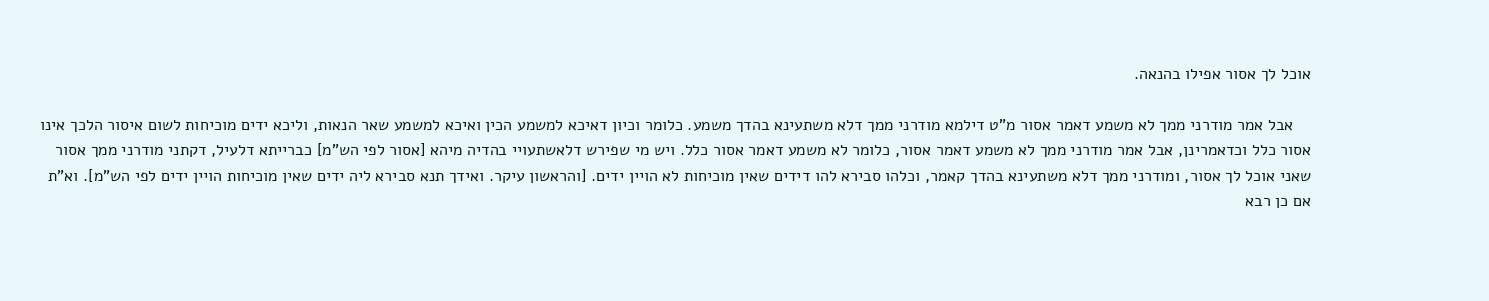אוכל לך אסור אפילו בהנאה.

    אבל אמר מודרני ממך לא משמע דאמר אסור מ"ט דילמא מודרני ממך דלא משתעינא בהדך משמע. כלומר וכיון דאיכא למשמע הכין ואיכא למשמע שאר הנאות, וליכא ידים מוכיחות לשום איסור הלכך אינו אסור כלל וכדאמרינן, אבל אמר מודרני ממך לא משמע דאמר אסור, כלומר לא משמע דאמר אסור כלל. ויש מי שפירש דלאשתעויי בהדיה מיהא [אסור לפי הש"מ] כברייתא דלעיל, דקתני מודרני ממך אסור שאני אוכל לך אסור, ומודרני ממך דלא משתעינא בהדך קאמר, וכלהו סבירא להו דידים שאין מוכיחות לא הויין ידים. [והראשון עיקר. ואידך תנא סבירא ליה ידים שאין מוכיחות הויין ידים לפי הש"מ]. וא"ת אם כן רבא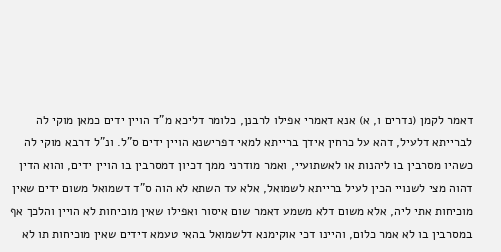דאמר לקמן (נדרים ו, א) אנא דאמרי אפילו לרבנן, כלומר דליכא מ"ד הויין ידים כמאן מוקי לה לברייתא דלעיל, דהא על כרחין אידך ברייתא למאי דפרישנא הויין ידים ס"ל. ונ"ל דרבא מוקי לה כשהיו מסרבין בו ליהנות או לאשתועיי, ואמר מודרני ממך דכיון דמסרבין בו הויין ידים, והוא הדין דהוה מצי לשנויי הכין לעיל ברייתא לשמואל, אלא עד השתא לא הוה ס"ד דשמואל משום ידים שאין מוכיחות אתי ליה, אלא משום דלא משמע דאמר שום איסור ואפילו שאין מוכיחות לא הויין והלכך אף במסרבין בו לא אמר כלום, והיינו דכי אוקימנא דלשמואל בהאי טעמא דידים שאין מוכיחות תו לא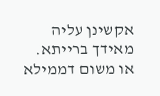אקשינן עליה מאידך ברייתא. או משום דממילא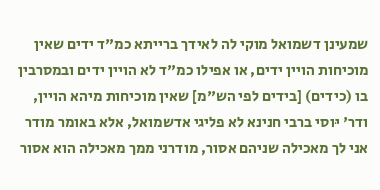שמעינן דשמואל מוקי לה לאידך ברייתא כמ"ד ידים שאין מוכיחות הויין ידים, או אפילו כמ"ד לא הויין ידים ובמסרבין בו (כידים) [בידים לפי הש"מ] שאין מוכיחות מיהא הויין, ודר' יּוסי ברבי חנינא לא פליגי אדשמואל, אלא באומר מודר אני לך מאכילה שניהם אסור, מודרני ממך מאכילה הוא אסור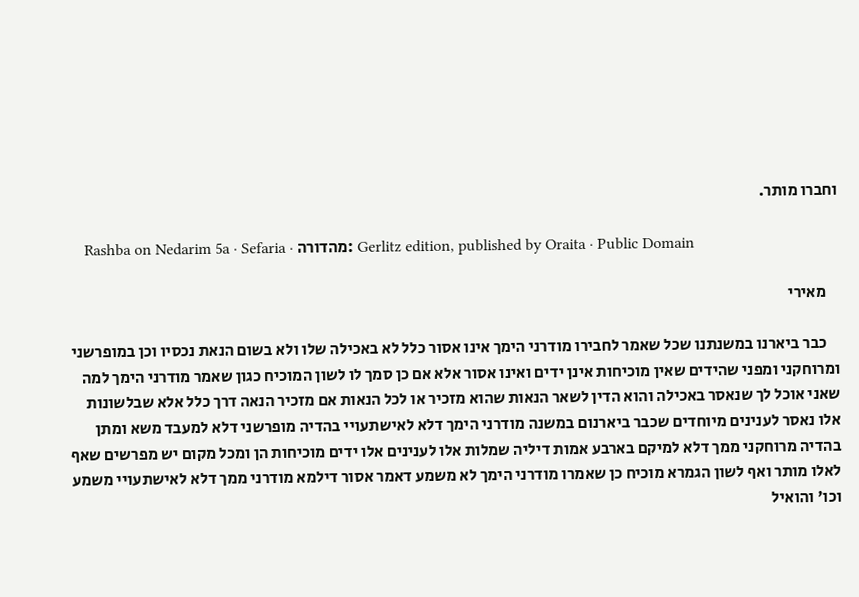וחברו מותר.

    Rashba on Nedarim 5a · Sefaria · מהדורה: Gerlitz edition, published by Oraita · Public Domain

    מאירי

    כבר ביארנו במשנתנו שכל שאמר לחבירו מודרני הימך אינו אסור כלל לא באכילה שלו ולא בשום הנאת נכסיו וכן במופרשני ומרוחקני ומפני שהידים שאין מוכיחות אינן ידים ואינו אסור אלא אם כן סמך לו לשון המוכיח כגון שאמר מודרני הימך למה שאני אוכל לך שנאסר באכילה והוא הדין לשאר הנאות שהוא מזכיר או לכל הנאות אם מזכיר הנאה דרך כלל אלא שבלשונות אלו נאסר לענינים מיוחדים שכבר ביארנום במשנה מודרני הימך דלא לאישתעויי בהדיה מופרשני דלא למעבד משא ומתן בהדיה מרוחקני ממך דלא למיקם בארבע אמות דיליה שמלות אלו לענינים אלו ידים מוכיחות הן ומכל מקום יש מפרשים שאף לאלו מותר ואף לשון הגמרא מוכיח כן שאמרו מודרני הימך לא משמע דאמר אסור דילמא מודרני ממך דלא לאישתעויי משמע וכו' והואיל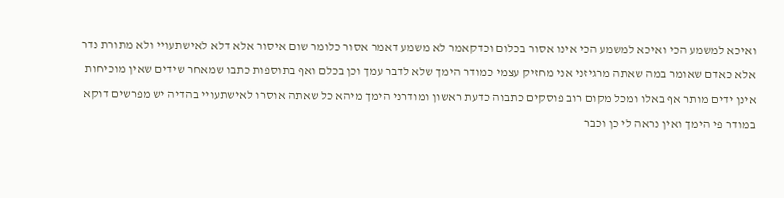ואיכא למשמע הכי ואיכא למשמע הכי אינו אסור בכלום וכדקאמר לא משמע דאמר אסור כלומר שום איסור אלא דלא לאישתעויי ולא מתורת נדר אלא כאדם שאומר במה שאתה מרגיזני אני מחזיק עצמי כמודר הימך שלא לדבר עמך וכן בכלם ואף בתוספות כתבו שמאחר שידים שאין מוכיחות אינן ידים מותר אף באלו ומכל מקום רוב פוסקים כתבוה כדעת ראשון ומודרני הימך מיהא כל שאתה אוסרו לאישתעויי בהדיה יש מפרשים דוקא במודר פי הימך ואין נראה לי כן וכבר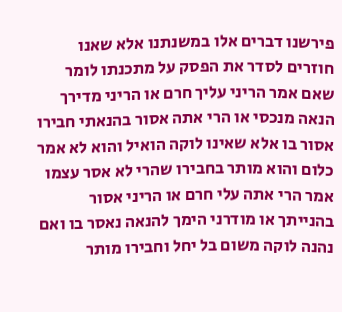פירשנו דברים אלו במשנתנו אלא שאנו חוזרים לסדר את הפסק על מתכנתו לומר שאם אמר הריני עליך חרם או הריני מדירך הנאה מנכסי או הרי אתה אסור בהנאתי חבירו אסור בו אלא שאינו לוקה הואיל והוא לא אמר כלום והוא מותר בחבירו שהרי לא אסר עצמו אמר הרי אתה עלי חרם או הריני אסור בהנייתך או מודרני הימך להנאה נאסר בו ואם נהנה לוקה משום בל יחל וחבירו מותר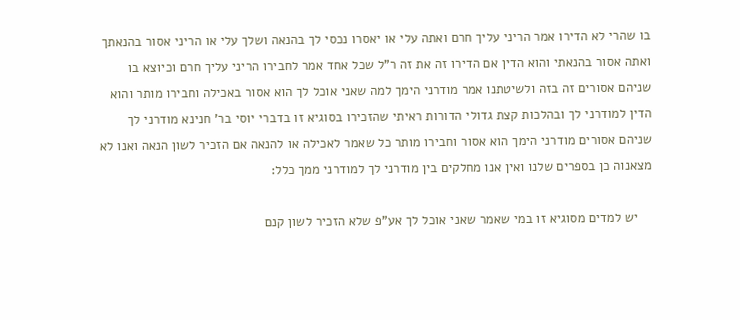בו שהרי לא הדירו אמר הריני עליך חרם ואתה עלי או יאסרו נכסי לך בהנאה ושלך עלי או הריני אסור בהנאתך ואתה אסור בהנאתי והוא הדין אם הדירו זה את זה ר"ל שכל אחד אמר לחבירו הריני עליך חרם וכיוצא בו שניהם אסורים זה בזה ולשיטתנו אמר מודרני הימך למה שאני אוכל לך הוא אסור באכילה וחבירו מותר והוא הדין למודרני לך ובהלכות קצת גדולי הדורות ראיתי שהזכירו בסוגיא זו בדברי יוסי בר' חנינא מודרני לך שניהם אסורים מודרני הימך הוא אסור וחבירו מותר כל שאמר לאכילה או להנאה אם הזכיר לשון הנאה ואנו לא מצאנוה כן בספרים שלנו ואין אנו מחלקים בין מודרני לך למודרני ממך כלל:

    יש למדים מסוגיא זו במי שאמר שאני אוכל לך אע"פ שלא הזכיר לשון קנם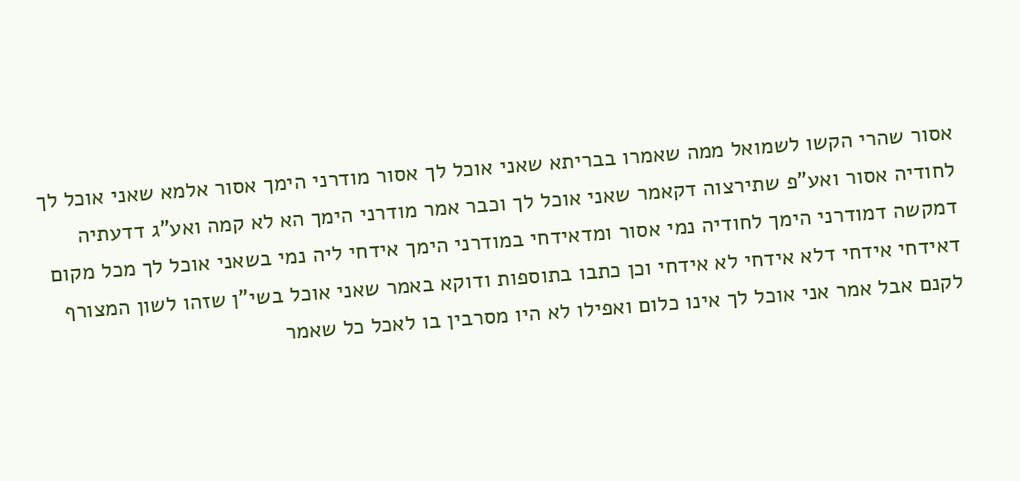אסור שהרי הקשו לשמואל ממה שאמרו בבריתא שאני אוכל לך אסור מודרני הימך אסור אלמא שאני אוכל לך לחודיה אסור ואע"פ שתירצוה דקאמר שאני אוכל לך וכבר אמר מודרני הימך הא לא קמה ואע"ג דדעתיה דמקשה דמודרני הימך לחודיה נמי אסור ומדאידחי במודרני הימך אידחי ליה נמי בשאני אוכל לך מכל מקום דאידחי אידחי דלא אידחי לא אידחי וכן כתבו בתוספות ודוקא באמר שאני אוכל בשי"ן שזהו לשון המצורף לקנם אבל אמר אני אוכל לך אינו כלום ואפילו לא היו מסרבין בו לאכל כל שאמר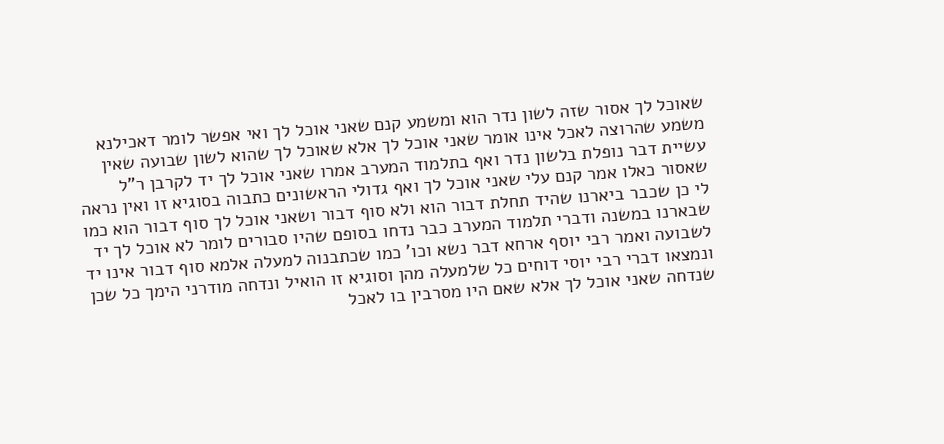שאוכל לך אסור שזה לשון נדר הוא ומשמע קנם שאני אוכל לך ואי אפשר לומר דאכילנא משמע שהרוצה לאכל אינו אומר שאני אוכל לך אלא שאוכל לך שהוא לשון שבועה שאין עשיית דבר נופלת בלשון נדר ואף בתלמוד המערב אמרו שאני אוכל לך יד לקרבן ר"ל שאסור כאלו אמר קנם עלי שאני אוכל לך ואף גדולי הראשונים כתבוה בסוגיא זו ואין נראה לי כן שכבר ביארנו שהיד תחלת דבור הוא ולא סוף דבור ושאני אוכל לך סוף דבור הוא כמו שבארנו במשנה ודברי תלמוד המערב כבר נדחו בסופם שהיו סבורים לומר לא אוכל לך יד לשבועה ואמר רבי יוסף ארחא דבר נשא וכו' כמו שכתבנוה למעלה אלמא סוף דבור אינו יד ונמצאו דברי רבי יוסי דוחים כל שלמעלה מהן וסוגיא זו הואיל ונדחה מודרני הימך כל שכן שנדחה שאני אוכל לך אלא שאם היו מסרבין בו לאכל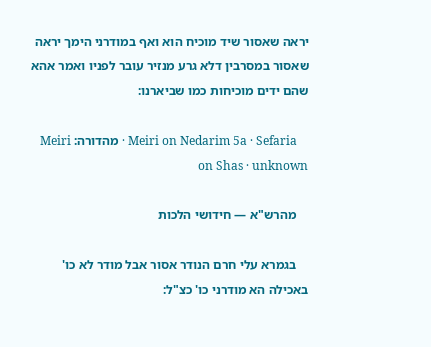יראה שאסור שיד מוכיח הוא ואף במודרני הימך יראה שאסור במסרבין דלא גרע מנזיר עובר לפניו ואמר אהא שהם ידים מוכיחות כמו שביארנו:

    Meiri on Nedarim 5a · Sefaria · מהדורה: Meiri on Shas · unknown

    מהרש"א — חידושי הלכות

    בגמרא עלי חרם הנודר אסור אבל מודר לא כו' באכילה הא מודרני כו' כצ"ל: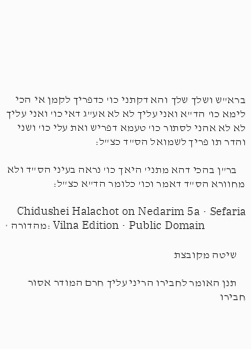ברא"ש ושלך שלך והא דקתני כו' כדפריך לקמן אי הכי לימא כו' הד"א ואני עליך לא לא אע"ג דאי כו' ואני עליך לא לא אהני לסתור כו' טעמא דפריש ואת עלי כו' ושני והדר תו פריך לשמואל הס"ד כצ"ל:

    בר"ן בהכי דהא מתני' היאך כו' נראה בעיני הס"ד ולא מחוורא הס"ד דאמר וכו' כלומר הד"א כצ"ל:

    Chidushei Halachot on Nedarim 5a · Sefaria · מהדורה: Vilna Edition · Public Domain

    שיטה מקובצת

    תנן האומר לחבירו הריני עליך חרם המודר אסור חבירו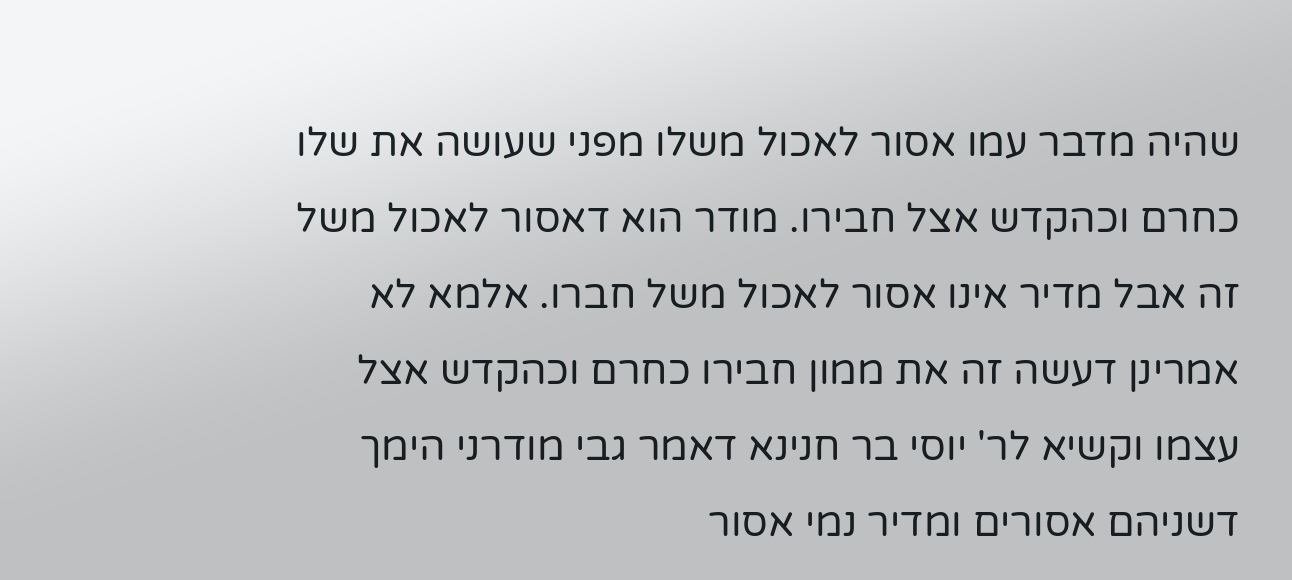שהיה מדבר עמו אסור לאכול משלו מפני שעושה את שלו כחרם וכהקדש אצל חבירו. מודר הוא דאסור לאכול משל זה אבל מדיר אינו אסור לאכול משל חברו. אלמא לא אמרינן דעשה זה את ממון חבירו כחרם וכהקדש אצל עצמו וקשיא לר' יוסי בר חנינא דאמר גבי מודרני הימך דשניהם אסורים ומדיר נמי אסור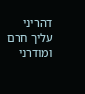דהריני עליך חרם ומודרני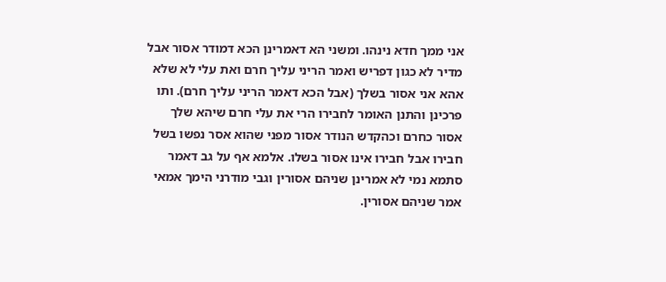אני ממך חדא נינהו. ומשני הא דאמרינן הכא דמודר אסור אבל מדיר לא כגון דפריש ואמר הריני עליך חרם ואת עלי לא שלא אהא אני אסור בשלך (אבל הכא דאמר הריני עליך חרם). ותו פרכינן והתנן האומר לחבירו הרי את עלי חרם שיהא שלך אסור כחרם וכהקדש הנודר אסור מפני שהוא אסר נפשו בשל חבירו אבל חבירו אינו אסור בשלו. אלמא אף על גב דאמר סתמא נמי לא אמרינן שניהם אסורין וגבי מודרני הימך אמאי אמר שניהם אסורין.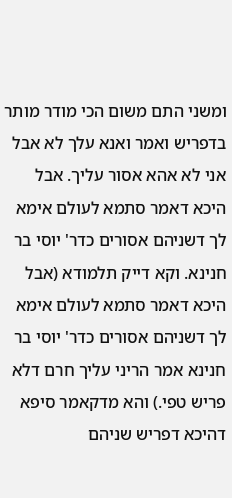ומשני התם משום הכי מודר מותר בדפריש ואמר ואנא עלך לא אבל אני לא אהא אסור עליך. אבל היכא דאמר סתמא לעולם אימא לך דשניהם אסורים כדר' יוסי בר חנינא. וקא דייק תלמודא (אבל היכא דאמר סתמא לעולם אימא לך דשניהם אסורים כדר' יוסי בר חנינא אמר הריני עליך חרם דלא פריש טפי.) והא מדקאמר סיפא דהיכא דפריש שניהם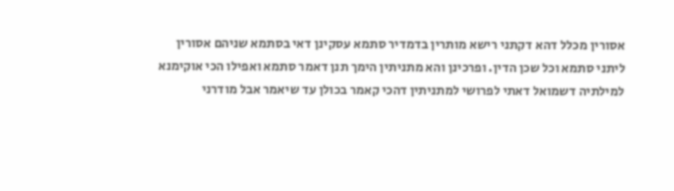אסורין מכלל דהא דקתני רישא מותרין בדמדיר סתמא עסקינן דאי בסתמא שניהם אסורין ליתני סתמא וכל שכן הדין. ופרכינן והא מתניתין הימך תנן דאמר סתמא ואפילו הכי אוקימנא למילתיה דשמואל דאתי לפרושי למתניתין דהכי קאמר בכולן עד שיאמר אבל מודרני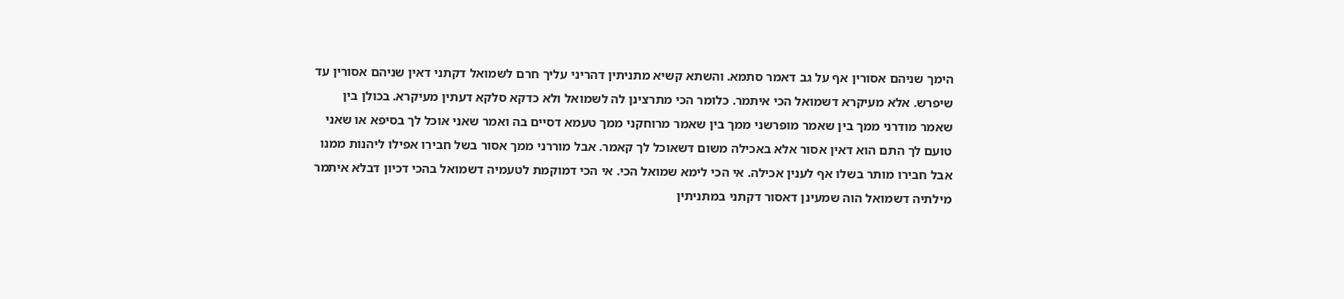הימך שניהם אסורין אף על גב דאמר סתמא. והשתא קשיא מתניתין דהריני עליך חרם לשמואל דקתני דאין שניהם אסורין עד שיפרש. אלא מעיקרא דשמואל הכי איתמר. כלומר הכי מתרצינן לה לשמואל ולא כדקא סלקא דעתין מעיקרא. בכולן בין שאמר מודרני ממך בין שאמר מופרשני ממך בין שאמר מרוחקני ממך טעמא דסיים בה ואמר שאני אוכל לך בסיפא או שאני טועם לך התם הוא דאין אסור אלא באכילה משום דשאוכל לך קאמר. אבל מוררני ממך אסור בשל חבירו אפילו ליהנות ממנו אבל חבירו מותר בשלו אף לענין אכילה. אי הכי לימא שמואל הכי. אי הכי דמוקמת לטעמיה דשמואל בהכי דכיון דבלא איתמר מילתיה דשמואל הוה שמעינן דאסור דקתני במתניתין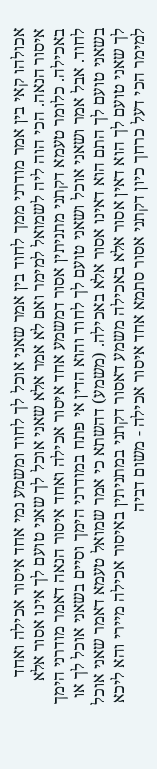אכולהו קאי בין אמר מודרני ממך לחוד בין אמר שאני אוכל לך לחוד ומשמע נמי אחד איסור אכילה ואחד איסור הנאה. הכי הוה ליה לשמואל למימר ואם לא אמר אלא שאני אוכל לך שאני טועם לך אינו אסור אלא באכילה. כלומר טעמא דקתני מתניתין אסור דמשמע אחד איסור אכילה ואחד איסור הנאה דאמר מודרני הימך לחוד. אבל אמר ושאני אוכל ושאני טועם לך לחוד והוא הדין אי פתח במודרני הימך וסיים בשאני אוכל לך או בשאני טועם לך התם הוא דאינו אסור אלא באכילה. (משמע) דהשתא כי אמר שמואל טעמא דאמר שאני אוכל לך שאני טועם לך הוא דאין אסור אלא באכילה משמע דאסור דקתני במתניתין באיסור אכילה מיירי והא ליכא למימר הכי דעל כרחך כיון דקתני אסור סתמא אחד איסור אכילה - משום דביה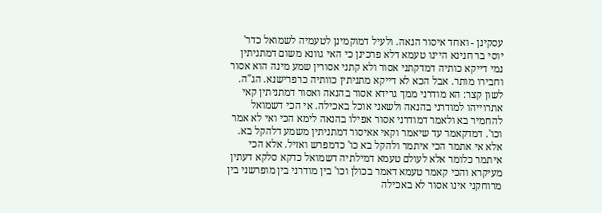עסקינן - ואחד איסור הנאה. ולעיל דמוקמינן לטעמיה לשמואל כדר' יוסי בר חנינא היינו טעמא דלא פרכינן כי האי גוונא משום דמתניתין נמי דייקא כותיה דמדקתני אסור ולא קתני אסורין שמע מינה הוא אסור וחבירו מותר. אבל הכא לא דייקא מתניתין כוותיה כרפרישנא. הג"ה. לשון קצר: הא מודרני ממך גרידא אסור בהנאה ואסור דמתניתין קאי אתרוייהו למודרני בהנאה ולשאני אוכל באכילה. אי הכי דשמואל להחמיר בא ולאמר דמודרני אסור אפילו בהנאה לימא הכי ואי לא אמר וכו'. דמדקאמר עד שיאמר וקאי אאיסור דמתניתין משמע דלהקל בא. אלא אי אתמר הכי איתמר ולהקל בא כו' כדמפרש ואזיל. אלא הכי איתמר כלומר אלא לעולם טעמא דמילתיה דשמואל כדקא סלקא דעתין מעיקרא והכי קאמר טעמא דאמר בכולן וכו' בין מודרני בין מופרשני בין מרוחקני אינו אסור לא באכילה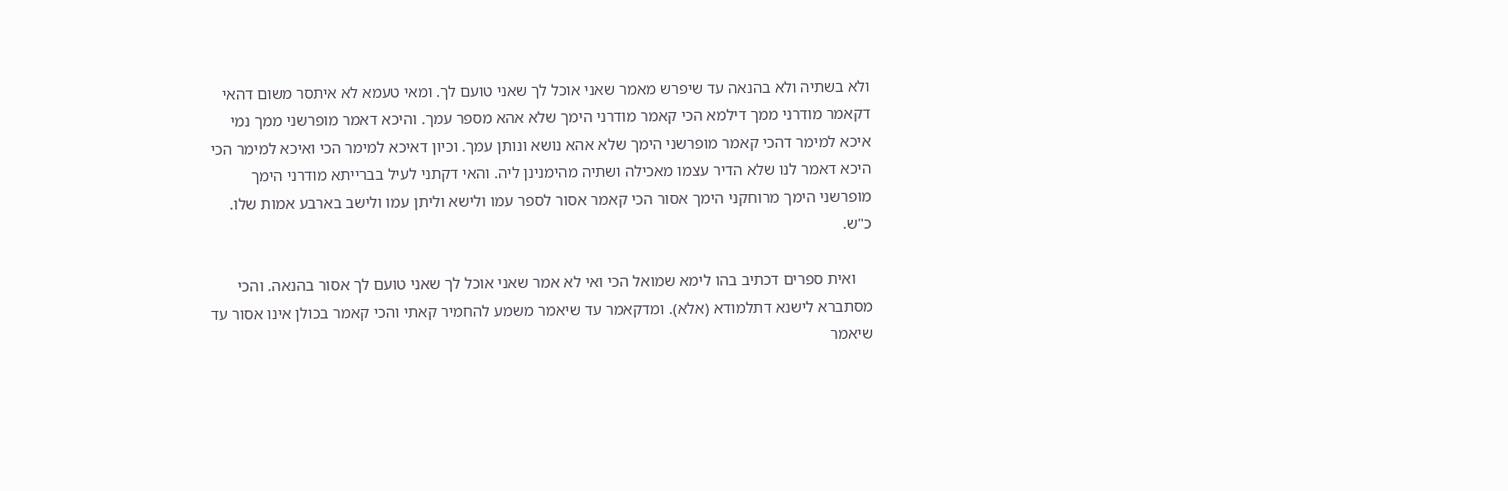ולא בשתיה ולא בהנאה עד שיפרש מאמר שאני אוכל לך שאני טועם לך. ומאי טעמא לא איתסר משום דהאי דקאמר מודרני ממך דילמא הכי קאמר מודרני הימך שלא אהא מספר עמך. והיכא דאמר מופרשני ממך נמי איכא למימר דהכי קאמר מופרשני הימך שלא אהא נושא ונותן עמך. וכיון דאיכא למימר הכי ואיכא למימר הכי היכא דאמר לנו שלא הדיר עצמו מאכילה ושתיה מהימנינן ליה. והאי דקתני לעיל בברייתא מודרני הימך מופרשני הימך מרוחקני הימך אסור הכי קאמר אסור לספר עמו ולישא וליתן עמו ולישב בארבע אמות שלו. כ"ש.

    ואית ספרים דכתיב בהו לימא שמואל הכי ואי לא אמר שאני אוכל לך שאני טועם לך אסור בהנאה. והכי מסתברא לישנא דתלמודא (אלא). ומדקאמר עד שיאמר משמע להחמיר קאתי והכי קאמר בכולן אינו אסור עד שיאמר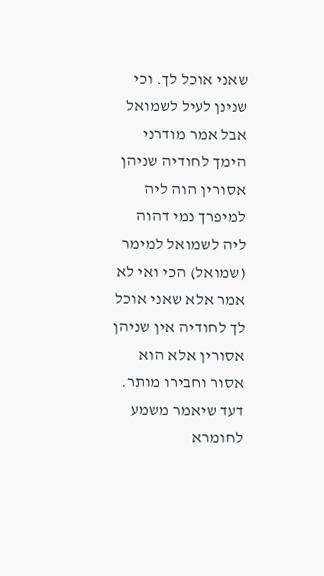שאני אוכל לך. וכי שנינן לעיל לשמואל אבל אמר מודרני הימך לחודיה שניהן אסורין הוה ליה למיפרך נמי דהוה ליה לשמואל למימר (שמואל) הכי ואי לא אמר אלא שאני אוכל לך לחודיה אין שניהן אסורין אלא הוא אסור וחבירו מותר. דעד שיאמר משמע לחומרא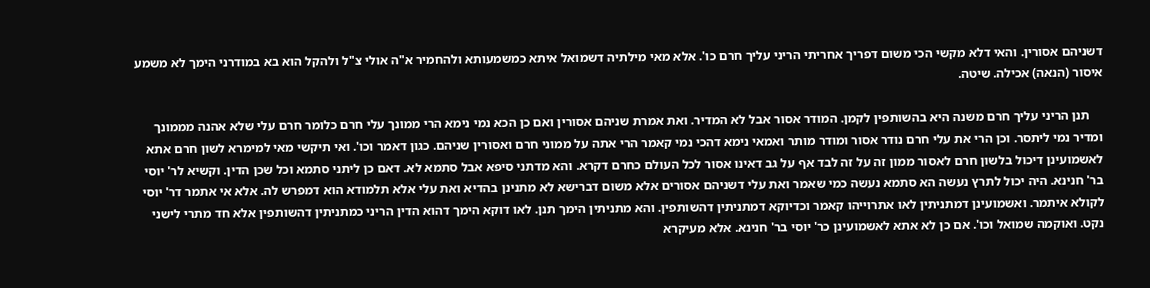דשניהם אסורין. והאי דלא מקשי הכי משום דפריך אחריתי הריני עליך חרם כו'. אלא מאי מילתיה דשמואל איתא כמשמעותא ולהחמיר א"ה אולי צ"ל ולהקל הוא בא במודרני הימך לא משמע איסור (הנאה) אכילה. שיטה.

    תנן הריני עליך חרם משנה היא בהשותפין לקמן. המודר אסור אבל לא המדיר. ואת אמרת שניהם אסורין ואם כן הכא נמי נימא הרי ממונך עלי חרם כלומר חרם עלי שלא אהנה מממונך ומדיר נמי ליתסר. וכן הרי את עלי חרם נודר אסור ומודר מותר ואמאי נימא דהכי נמי קאמר הרי אתה על ממוני חרם ואסורין שניהם. כגון דאמר וכו'. ואי תיקשי מאי למימרא לשון חרם אתא לאשמועינן דיכול בלשון חרם לאסור ממון זה על זה לבד אף על גב דאינו אסור לכל העולם כחרם דקרא. והא מדתני סיפא אבל סתמא לא. דאם כן ליתני סתמא וכל שכן הדין. וקשיא לר' יוסי בר' חנינא. היה יכול לתרץ נעשה הא סתמא נעשה כמי שאמר ואת עלי דשניהם אסורים אלא משום דברישא לא מתנינן בהדיא ואת עלי אלא תלמודא הוא דמפרש לה. אלא אי אתמר דר' יוסי לקולא איתמר. ואשמועינן דמתניתין לאו אתרוייהו קאמר וכדיוקא דמתניתין דהשותפין. והא מתניתין הימך תנן. לאו דוקא הימך דהוא הדין הריני כמתניתין דהשותפין אלא חד מתרי לישני נקט. ואוקמה שמואל וכו'. אם כן לא אתא לאשמועינן כר' יוסי בר' חנינא. אלא מעיקרא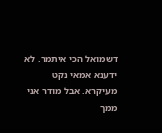דשמואל הכי איתמר. לא ידענא אמאי נקט מעיקרא. אבל מודר אני ממך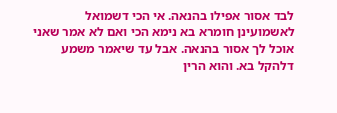לבד אסור אפילו בהנאה. אי הכי דשמואל לאשמועינן חומרא בא נימא הכי ואם לא אמר שאני אוכל לך אסור בהנאה. אבל עד שיאמר משמע דלהקל בא. והוא הרין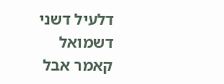דלעיל דשני דשמואל קאמר אבל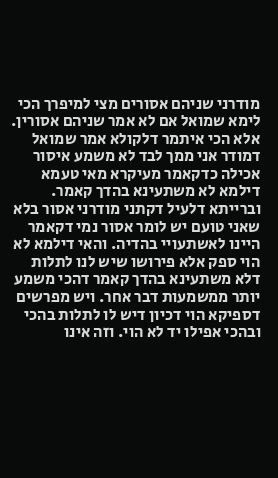מודרני שניהם אסורים מצי למיפרך הכי לימא שמואל אם לא אמר שניהם אסורין. אלא הכי איתמר דלקולא אמר שמואל דמודר אני ממך לבד לא משמע איסור אכילה כדקאמר מעיקרא מאי טעמא דילמא לא משתעינא בהדך קאמר. וברייתא דלעיל דקתני מודרני אסור בלא שאני טועם יש לומר אסור נמי דקאמר היינו לאשתעויי בהדיה. והאי דילמא לא הוי ספק אלא פירושו שיש לנו לתלות דלא משתעינא בהדך קאמר דהכי משמע יותר ממשמעות דבר אחר. ויש מפרשים דספיקא הוי דכיון דיש לו לתלות בהכי ובהכי אפילו יד לא הוי. וזה אינו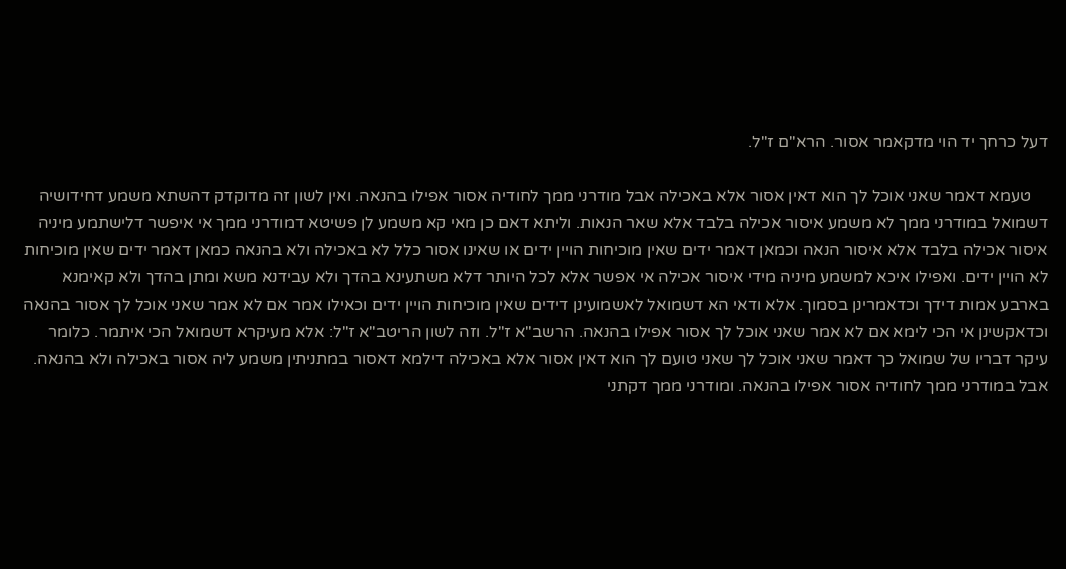דעל כרחך יד הוי מדקאמר אסור. הרא"ם ז"ל.

    טעמא דאמר שאני אוכל לך הוא דאין אסור אלא באכילה אבל מודרני ממך לחודיה אסור אפילו בהנאה. ואין לשון זה מדוקדק דהשתא משמע דחידושיה דשמואל במודרני ממך לא משמע איסור אכילה בלבד אלא שאר הנאות. וליתא דאם כן מאי קא משמע לן פשיטא דמודרני ממך אי איפשר דלישתמע מיניה איסור אכילה בלבד אלא איסור הנאה וכמאן דאמר ידים שאין מוכיחות הויין ידים או שאינו אסור כלל לא באכילה ולא בהנאה כמאן דאמר ידים שאין מוכיחות לא הויין ידים. ואפילו איכא למשמע מיניה מידי איסור אכילה אי אפשר אלא לכל היותר דלא משתעינא בהדך ולא עבידנא משא ומתן בהדך ולא קאימנא בארבע אמות דידך וכדאמרינן בסמוך. אלא ודאי הא דשמואל לאשמועינן דידים שאין מוכיחות הויין ידים וכאילו אמר אם לא אמר שאני אוכל לך אסור בהנאה וכדאקשינן אי הכי לימא אם לא אמר שאני אוכל לך אסור אפילו בהנאה. הרשב"א ז"ל. וזה לשון הריטב"א ז"ל: אלא מעיקרא דשמואל הכי איתמר. כלומר עיקר דבריו של שמואל כך דאמר שאני אוכל לך שאני טועם לך הוא דאין אסור אלא באכילה דילמא דאסור במתניתין משמע ליה אסור באכילה ולא בהנאה. אבל במודרני ממך לחודיה אסור אפילו בהנאה. ומודרני ממך דקתני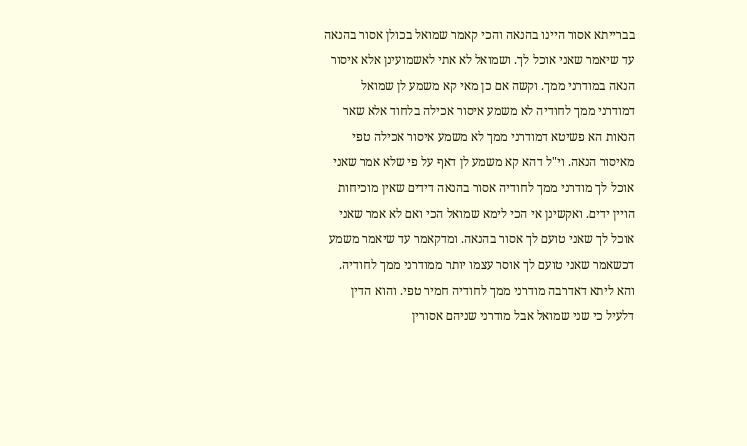בברייתא אסור היינו בהנאה והכי קאמר שמואל בכולן אסור בהנאה עד שיאמר שאני אוכל לך. ושמואל לא אתי לאשמועינן אלא איסור הנאה במודרני ממך. וקשה אם כן מאי קא משמע לן שמואל דמודרני ממך לחודיה לא משמע איסור אכילה בלחוד אלא שאר הנאות הא פשיטא דמודרני ממך לא משמע איסור אכילה טפי מאיסור הנאה. וי"ל דהא קא משמע לן דאף על פי שלא אמר שאני אוכל לך מודרני ממך לחודיה אסור בהנאה דידים שאין מוכיחות הויין ידים. ואקשינן אי הכי לימא שמואל הכי ואם לא אמר שאני אוכל לך שאני טועם לך אסור בהנאה. ומדקאמר עד שיאמר משמע דכשאמר שאני טועם לך אוסר עצמו יותר ממודרני ממך לחודיה. והא ליתא דאדרבה מודרני ממך לחודיה חמיר טפי. והוא הדין דלעיל כי שני שמואל אבל מודרני שניהם אסורין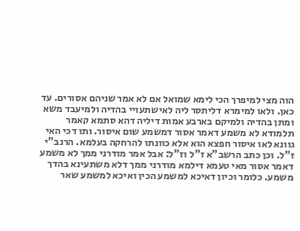הוה מצי למיפרך הכי לימא שמואל אם לא אמר שניהם אסורים. עד כאן. ולאו למימרא דליתסר ליה לאישתעויי בהדיה ולמיעבד משא ומתן בהדיה ולמיקם בארבע אמות דיליה דהא סתמא קאמר תלמודא לא משמע דאמר אסור דמשמע שום איסור. ותו דכי האי גוונא לאו איסור חפצא הוא אלא כוונתו להרחקה בעלמא. הרנב"י ז"ל. וכן כתב הרשב"א ז"ל וז"ל: אבל אמר מודרני ממך לא משמע דאמר אסור מאי טעמא דילמא מודרני ממך דלא משתעינא בהדך משמע. כלומר וכיון דאיכא למשמע הכין ואיכא למשמע שאר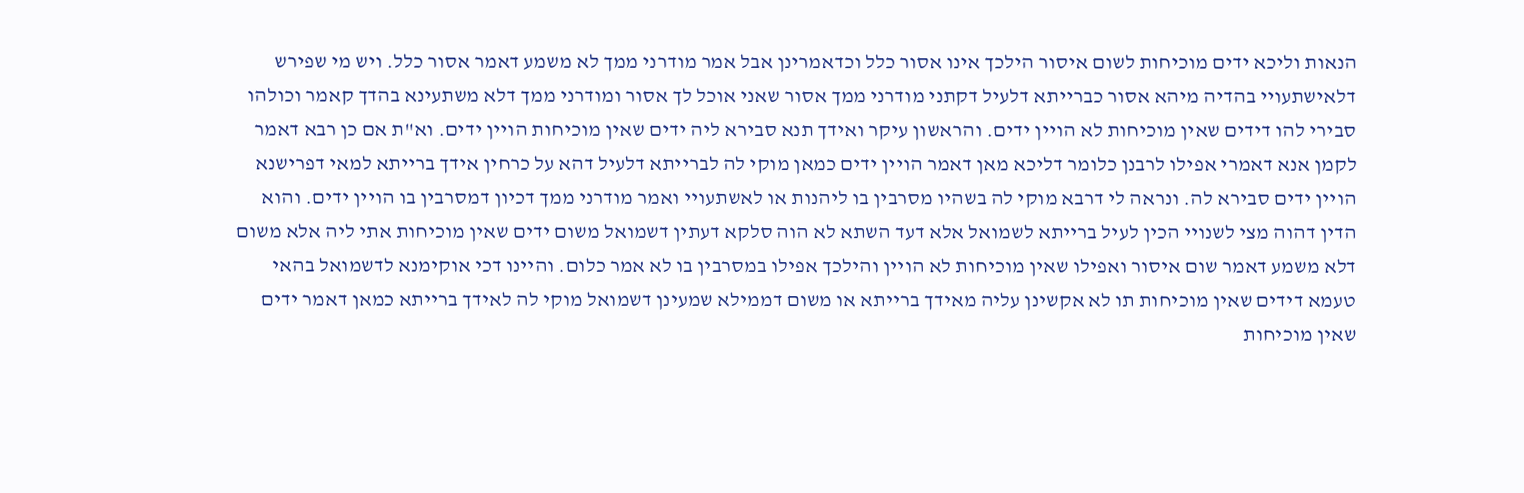הנאות וליכא ידים מוכיחות לשום איסור הילכך אינו אסור כלל וכדאמרינן אבל אמר מודרני ממך לא משמע דאמר אסור כלל. ויש מי שפירש דלאישתעויי בהדיה מיהא אסור כברייתא דלעיל דקתני מודרני ממך אסור שאני אוכל לך אסור ומודרני ממך דלא משתעינא בהדך קאמר וכולהו סבירי להו דידים שאין מוכיחות לא הויין ידים. והראשון עיקר ואידך תנא סבירא ליה ידים שאין מוכיחות הויין ידים. וא"ת אם כן רבא דאמר לקמן אנא דאמרי אפילו לרבנן כלומר דליכא מאן דאמר הויין ידים כמאן מוקי לה לברייתא דלעיל דהא על כרחין אידך ברייתא למאי דפרישנא הויין ידים סבירא לה. ונראה לי דרבא מוקי לה בשהיו מסרבין בו ליהנות או לאשתעויי ואמר מודרני ממך דכיון דמסרבין בו הויין ידים. והוא הדין דהוה מצי לשנויי הכין לעיל ברייתא לשמואל אלא דעד השתא לא הוה סלקא דעתין דשמואל משום ידים שאין מוכיחות אתי ליה אלא משום דלא משמע דאמר שום איסור ואפילו שאין מוכיחות לא הויין והילכך אפילו במסרבין בו לא אמר כלום. והיינו דכי אוקימנא לדשמואל בהאי טעמא דידים שאין מוכיחות תו לא אקשינן עליה מאידך ברייתא או משום דממילא שמעינן דשמואל מוקי לה לאידך ברייתא כמאן דאמר ידים שאין מוכיחות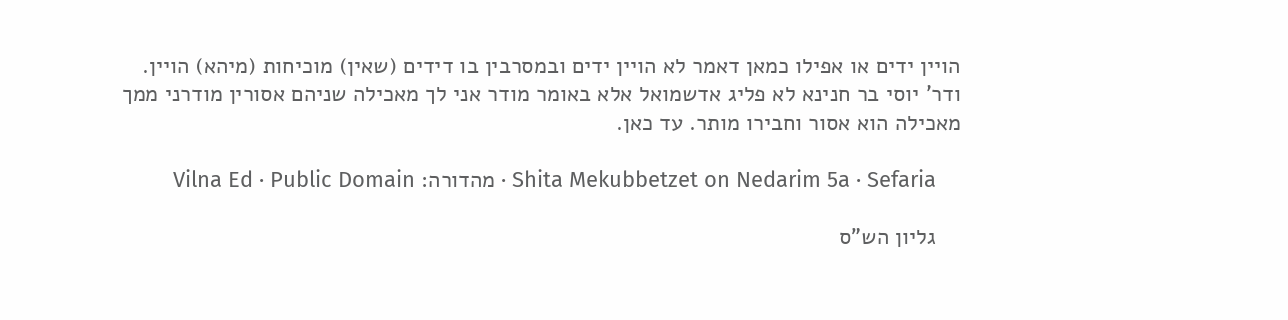הויין ידים או אפילו כמאן דאמר לא הויין ידים ובמסרבין בו דידים (שאין) מוכיחות (מיהא) הויין. ודר' יוסי בר חנינא לא פליג אדשמואל אלא באומר מודר אני לך מאכילה שניהם אסורין מודרני ממך מאכילה הוא אסור וחבירו מותר. עד כאן.

    Shita Mekubbetzet on Nedarim 5a · Sefaria · מהדורה: Vilna Ed · Public Domain

    גליון הש"ס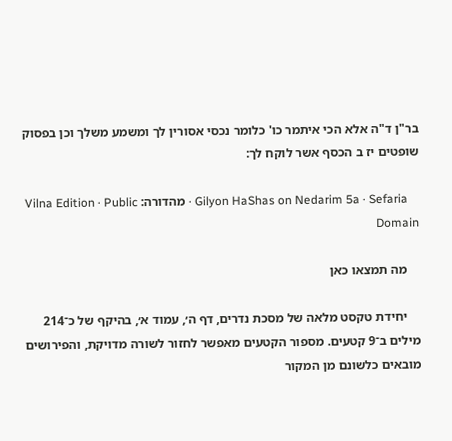בר"ן ד"ה אלא הכי איתמר כו' כלומר נכסי אסורין לך ומשמע משלך וכן בפסוק שופטים יז ב הכסף אשר לוקח לך:

    Gilyon HaShas on Nedarim 5a · Sefaria · מהדורה: Vilna Edition · Public Domain

    מה תמצאו כאן

    יחידת טקסט מלאה של מסכת נדרים, דף ה׳, עמוד א׳, בהיקף של כ־214 מילים ב־9 קטעים. מספור הקטעים מאפשר לחזור לשורה מדויקת, והפירושים מובאים כלשונם מן המקור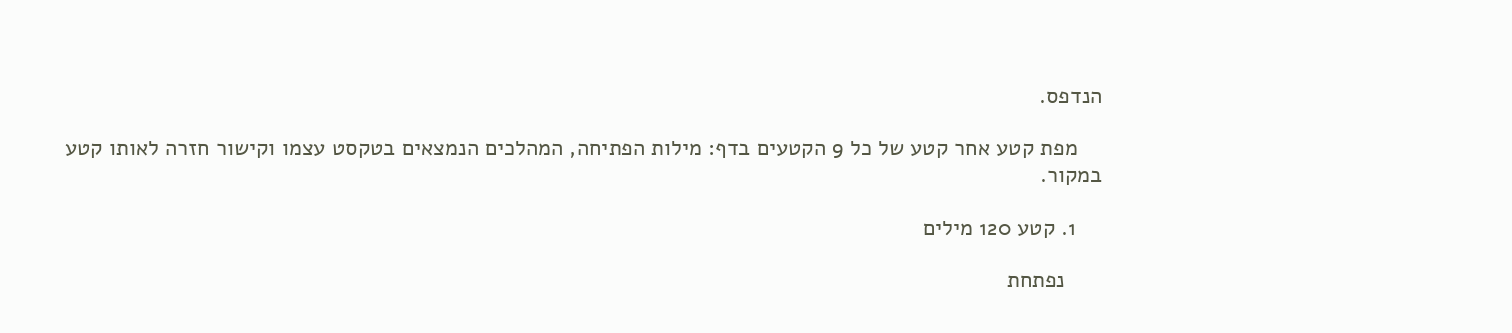הנדפס.

    מפת קטע אחר קטע של כל 9 הקטעים בדף: מילות הפתיחה, המהלכים הנמצאים בטקסט עצמו וקישור חזרה לאותו קטע במקור.

    1. קטע 120 מילים

      נפתחת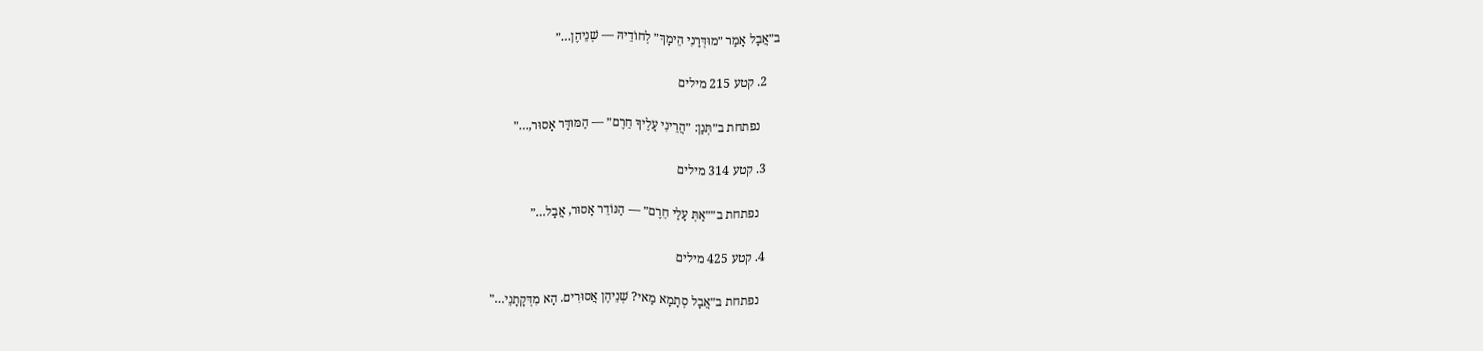ב״אֲבָל אָמַר ״מוּדְּרַנִי הֵימָךְ״ לְחוֹדֵיהּ — שְׁנֵיהֶן…״

    2. קטע 215 מילים

      נפתחת ב״תְּנַן: ״הֲרֵינִי עָלֶיךָ חֵרֶם״ — הַמּוּדָּר אָסוּר,…״

    3. קטע 314 מילים

      נפתחת ב״״אַתְּ עָלַי חֵרֶם״ — הַנּוֹדֵר אָסוּר, אֲבָל…״

    4. קטע 425 מילים

      נפתחת ב״אֲבָל סְתָמָא מַאי? שְׁנֵיהֶן אֲסוּרִים. הָא מִדְּקָתָנֵי…״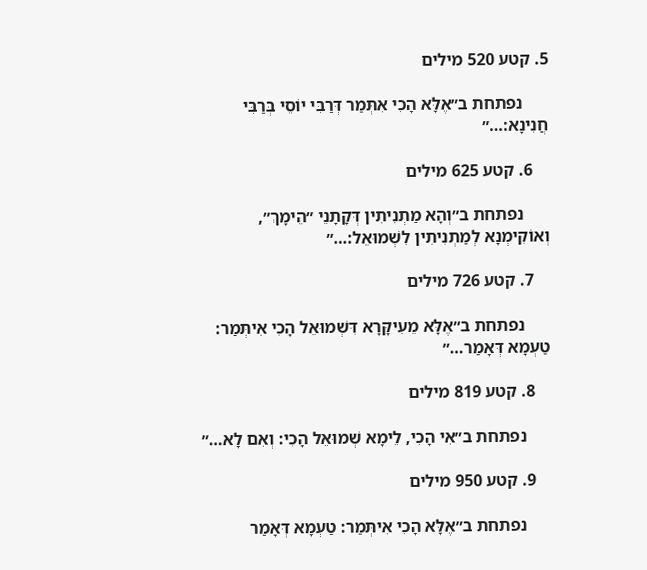5. קטע 520 מילים

      נפתחת ב״אֶלָּא הָכִי אִתְּמַר דְּרַבִּי יוֹסֵי בְּרַבִּי חֲנִינָא:…״

    6. קטע 625 מילים

      נפתחת ב״וְהָא מַתְנִיתִין דְּקָתָנֵי ״הֵימָךְ״, וְאוֹקִימְנָא לְמַתְנִיתִין לִשְׁמוּאֵל:…״

    7. קטע 726 מילים

      נפתחת ב״אֶלָּא מֵעִיקָּרָא דִּשְׁמוּאֵל הָכִי אִיתְּמַר: טַעְמָא דְּאָמַר…״

    8. קטע 819 מילים

      נפתחת ב״אִי הָכִי, לֵימָא שְׁמוּאֵל הָכִי: וְאִם לָא…״

    9. קטע 950 מילים

      נפתחת ב״אֶלָּא הָכִי אִיתְּמַר: טַעְמָא דְּאָמַר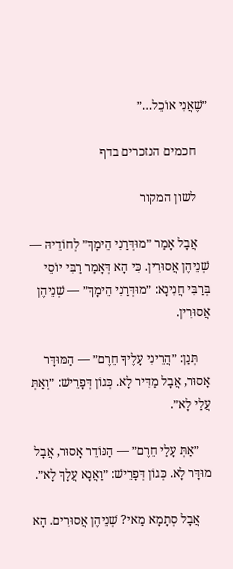״שֶׁאֲנִי אוֹכֵל…״

    חכמים הנזכרים בדף

    לשון המקור

    אֲבָל אָמַר ״מוּדְּרַנִי הֵימָךְ״ לְחוֹדֵיהּ — שְׁנֵיהֶן אֲסוּרִין. כִּי הָא דְּאָמַר רַבִּי יוֹסֵי בְּרַבִּי חֲנִינָא: ״מוּדְּרַנִי הֵימָךְ״ — שְׁנֵיהֶן אֲסוּרִין.

    תְּנַן: ״הֲרֵינִי עָלֶיךָ חֵרֶם״ — הַמּוּדָּר אָסוּר, אֲבָל מַדִּיר לָא. כְּגוֹן דְּפָרֵישׁ: ״וְאַתְּ עֲלַי לָא״.

    ״אַתְּ עָלַי חֵרֶם״ — הַנּוֹדֵר אָסוּר, אֲבָל מוּדָּר לָא. כְּגוֹן דְּפָרֵישׁ: ״וַאֲנָא עֲלָךְ לָא״.

    אֲבָל סְתָמָא מַאי? שְׁנֵיהֶן אֲסוּרִים. הָא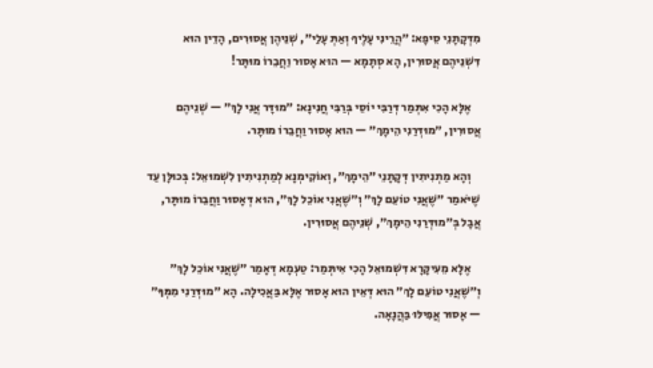מִדְּקָתָנֵי סֵיפָא: ״הֲרֵינִי עָלֶיךָ וְאַתְּ עָלַי״, שְׁנֵיהֶן אֲסוּרִים, הָדֵין הוּא דִּשְׁנֵיהֶם אֲסוּרִין, הָא סְתָמָא — הוּא אָסוּר וַחֲבֵרוֹ מוּתָּר!

    אֶלָּא הָכִי אִתְּמַר דְּרַבִּי יוֹסֵי בְּרַבִּי חֲנִינָא: ״מוּדָּר אֲנִי לָךְ״ — שְׁנֵיהֶם אֲסוּרִין, ״מוּדְּרַנִי הֵימָךְ״ — הוּא אָסוּר וַחֲבֵרוֹ מוּתָּר.

    וְהָא מַתְנִיתִין דְּקָתָנֵי ״הֵימָךְ״, וְאוֹקִימְנָא לְמַתְנִיתִין לִשְׁמוּאֵל: בְּכוּלָּן עַד שֶׁיֹּאמַר ״שֶׁאֲנִי טוֹעֵם לָךְ״ וְ״שֶׁאֲנִי אוֹכֵל לָךְ״, הוּא דְּאָסוּר וַחֲבֵרוֹ מוּתָּר, אֲבָל בְּ״מוּדְּרַנִי הֵימָךְ״, שְׁנֵיהֶם אֲסוּרִין.

    אֶלָּא מֵעִיקָּרָא דִּשְׁמוּאֵל הָכִי אִיתְּמַר: טַעְמָא דְּאָמַר ״שֶׁאֲנִי אוֹכֵל לָךְ״ וְ״שֶׁאֲנִי טוֹעֵם לָךְ״ הוּא דְּאֵין הוּא אָסוּר אֶלָּא בַּאֲכִילָה. הָא ״מוּדְּרַנִי מִמְּךָ״ — אָסוּר אֲפִילּוּ בַּהֲנָאָה.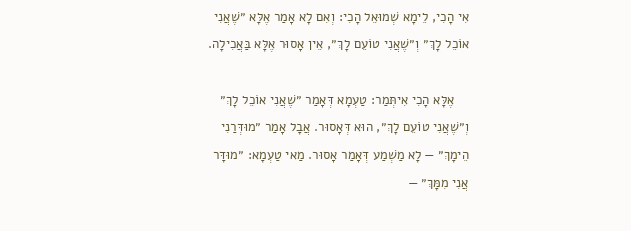אִי הָכִי, לֵימָא שְׁמוּאֵל הָכִי: וְאִם לָא אָמַר אֶלָּא ״שֶׁאֲנִי אוֹכֵל לָךְ״ וְ״שֶׁאֲנִי טוֹעֵם לָךְ״, אֵין אָסוּר אֶלָּא בַּאֲכִילָה.

    אֶלָּא הָכִי אִיתְּמַר: טַעְמָא דְּאָמַר ״שֶׁאֲנִי אוֹכֵל לָךְ״ וְ״שֶׁאֲנִי טוֹעֵם לָךְ״, הוּא דְּאָסוּר. אֲבָל אָמַר ״מוּדְּרַנִי הֵימָךְ״ — לָא מַשְׁמַע דְּאָמַר אָסוּר. מַאי טַעְמָא: ״מוּדָּר אֲנִי מִמָּךְ״ —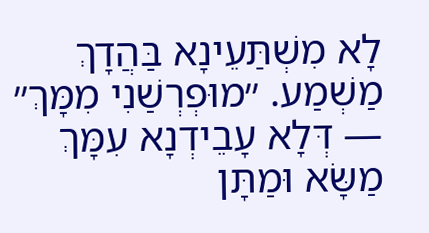לָא מִשְׁתַּעֵינָא בַּהֲדָךְ מַשְׁמַע. ״מוּפְרְשַׁנִי מִמָּךְ״ — דְּלָא עָבֵידְנָא עִמָּךְ מַשָּׂא וּמַתָּן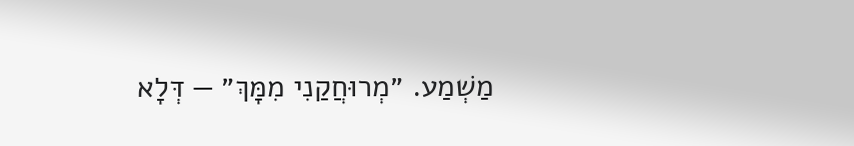מַשְׁמַע. ״מְרוּחֲקַנִי מִמָּךְ״ — דְּלָא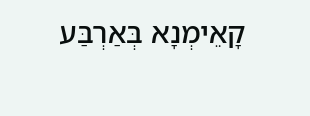קָאֵימְנָא בְּאַרְבַּע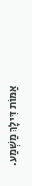אַמּוֹת דִּילָךְ מַשְׁמַע.